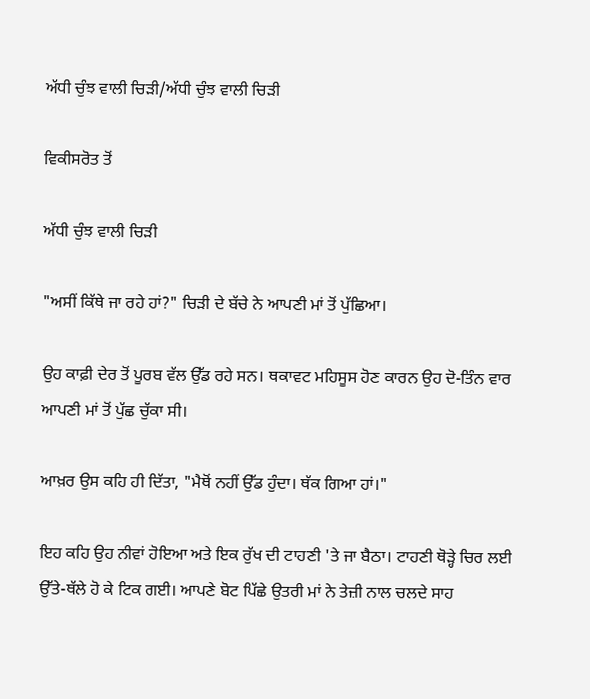ਅੱਧੀ ਚੁੰਝ ਵਾਲੀ ਚਿੜੀ/ਅੱਧੀ ਚੁੰਝ ਵਾਲੀ ਚਿੜੀ

ਵਿਕੀਸਰੋਤ ਤੋਂ

ਅੱਧੀ ਚੁੰਝ ਵਾਲੀ ਚਿੜੀ

"ਅਸੀਂ ਕਿੱਥੇ ਜਾ ਰਹੇ ਹਾਂ?" ਚਿੜੀ ਦੇ ਬੱਚੇ ਨੇ ਆਪਣੀ ਮਾਂ ਤੋਂ ਪੁੱਛਿਆ।

ਉਹ ਕਾਫ਼ੀ ਦੇਰ ਤੋਂ ਪੂਰਬ ਵੱਲ ਉੱਡ ਰਹੇ ਸਨ। ਥਕਾਵਟ ਮਹਿਸੂਸ ਹੋਣ ਕਾਰਨ ਉਹ ਦੋ-ਤਿੰਨ ਵਾਰ ਆਪਣੀ ਮਾਂ ਤੋਂ ਪੁੱਛ ਚੁੱਕਾ ਸੀ।

ਆਖ਼ਰ ਉਸ ਕਹਿ ਹੀ ਦਿੱਤਾ, "ਮੈਥੋਂ ਨਹੀਂ ਉੱਡ ਹੁੰਦਾ। ਥੱਕ ਗਿਆ ਹਾਂ।"

ਇਹ ਕਹਿ ਉਹ ਨੀਵਾਂ ਹੋਇਆ ਅਤੇ ਇਕ ਰੁੱਖ ਦੀ ਟਾਹਣੀ 'ਤੇ ਜਾ ਬੈਠਾ। ਟਾਹਣੀ ਥੋੜ੍ਹੇ ਚਿਰ ਲਈ ਉੱਤੇ-ਥੱਲੇ ਹੋ ਕੇ ਟਿਕ ਗਈ। ਆਪਣੇ ਬੋਟ ਪਿੱਛੇ ਉਤਰੀ ਮਾਂ ਨੇ ਤੇਜ਼ੀ ਨਾਲ ਚਲਦੇ ਸਾਹ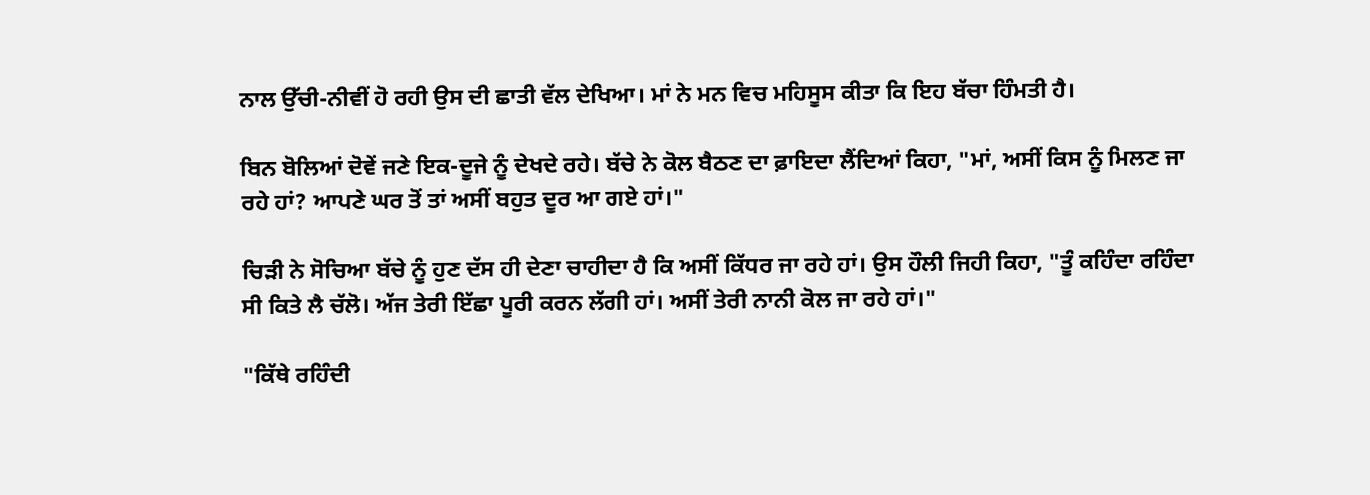ਨਾਲ ਉੱਚੀ-ਨੀਵੀਂ ਹੋ ਰਹੀ ਉਸ ਦੀ ਛਾਤੀ ਵੱਲ ਦੇਖਿਆ। ਮਾਂ ਨੇ ਮਨ ਵਿਚ ਮਹਿਸੂਸ ਕੀਤਾ ਕਿ ਇਹ ਬੱਚਾ ਹਿੰਮਤੀ ਹੈ।

ਬਿਨ ਬੋਲਿਆਂ ਦੋਵੇਂ ਜਣੇ ਇਕ-ਦੂਜੇ ਨੂੰ ਦੇਖਦੇ ਰਹੇ। ਬੱਚੇ ਨੇ ਕੋਲ ਬੈਠਣ ਦਾ ਫ਼ਾਇਦਾ ਲੈਂਦਿਆਂ ਕਿਹਾ, "ਮਾਂ, ਅਸੀਂ ਕਿਸ ਨੂੰ ਮਿਲਣ ਜਾ ਰਹੇ ਹਾਂ? ਆਪਣੇ ਘਰ ਤੋਂ ਤਾਂ ਅਸੀਂ ਬਹੁਤ ਦੂਰ ਆ ਗਏ ਹਾਂ।"

ਚਿੜੀ ਨੇ ਸੋਚਿਆ ਬੱਚੇ ਨੂੰ ਹੁਣ ਦੱਸ ਹੀ ਦੇਣਾ ਚਾਹੀਦਾ ਹੈ ਕਿ ਅਸੀਂ ਕਿੱਧਰ ਜਾ ਰਹੇ ਹਾਂ। ਉਸ ਹੌਲੀ ਜਿਹੀ ਕਿਹਾ, "ਤੂੰ ਕਹਿੰਦਾ ਰਹਿੰਦਾ ਸੀ ਕਿਤੇ ਲੈ ਚੱਲੋ। ਅੱਜ ਤੇਰੀ ਇੱਛਾ ਪੂਰੀ ਕਰਨ ਲੱਗੀ ਹਾਂ। ਅਸੀਂ ਤੇਰੀ ਨਾਨੀ ਕੋਲ ਜਾ ਰਹੇ ਹਾਂ।"

"ਕਿੱਥੇ ਰਹਿੰਦੀ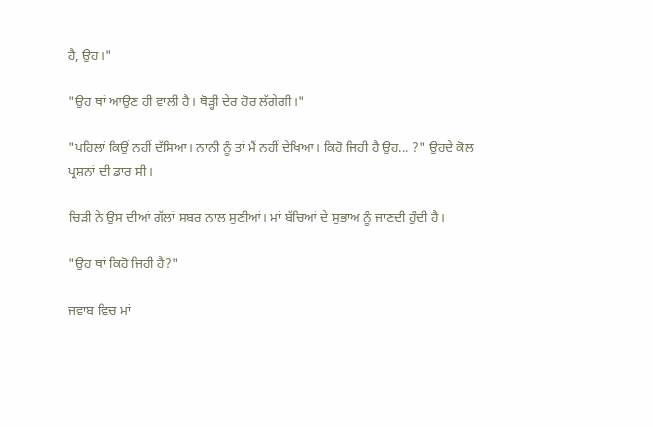ਹੈ, ਉਹ।"

"ਉਹ ਥਾਂ ਆਉਣ ਹੀ ਵਾਲੀ ਹੈ। ਥੋੜ੍ਹੀ ਦੇਰ ਹੋਰ ਲੱਗੇਗੀ।"

"ਪਹਿਲਾਂ ਕਿਉਂ ਨਹੀਂ ਦੱਸਿਆ। ਨਾਨੀ ਨੂੰ ਤਾਂ ਮੈਂ ਨਹੀਂ ਦੇਖਿਆ। ਕਿਹੋ ਜਿਹੀ ਹੈ ਉਹ... ?" ਉਹਦੇ ਕੋਲ ਪ੍ਰਸ਼ਨਾਂ ਦੀ ਡਾਰ ਸੀ।

ਚਿੜੀ ਨੇ ਉਸ ਦੀਆਂ ਗੱਲਾਂ ਸਬਰ ਨਾਲ ਸੁਣੀਆਂ। ਮਾਂ ਬੱਚਿਆਂ ਦੇ ਸੁਭਾਅ ਨੂੰ ਜਾਣਦੀ ਹੁੰਦੀ ਹੈ।

"ਉਹ ਥਾਂ ਕਿਹੋ ਜਿਹੀ ਹੈ?"

ਜਵਾਬ ਵਿਚ ਮਾਂ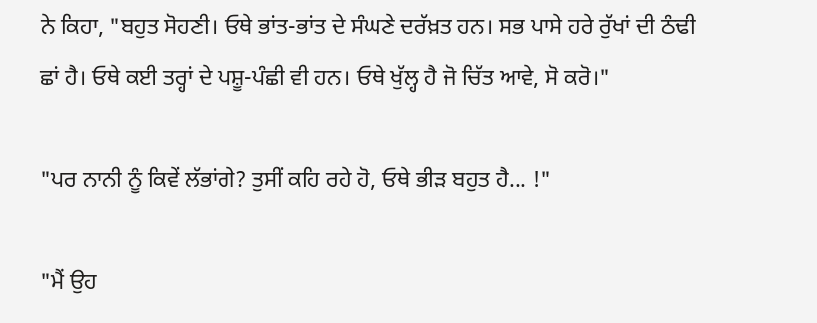ਨੇ ਕਿਹਾ, "ਬਹੁਤ ਸੋਹਣੀ। ਓਥੇ ਭਾਂਤ-ਭਾਂਤ ਦੇ ਸੰਘਣੇ ਦਰੱਖ਼ਤ ਹਨ। ਸਭ ਪਾਸੇ ਹਰੇ ਰੁੱਖਾਂ ਦੀ ਠੰਢੀ ਛਾਂ ਹੈ। ਓਥੇ ਕਈ ਤਰ੍ਹਾਂ ਦੇ ਪਸ਼ੂ-ਪੰਛੀ ਵੀ ਹਨ। ਓਥੇ ਖੁੱਲ੍ਹ ਹੈ ਜੋ ਚਿੱਤ ਆਵੇ, ਸੋ ਕਰੋ।"

"ਪਰ ਨਾਨੀ ਨੂੰ ਕਿਵੇਂ ਲੱਭਾਂਗੇ? ਤੁਸੀਂ ਕਹਿ ਰਹੇ ਹੋ, ਓਥੇ ਭੀੜ ਬਹੁਤ ਹੈ... !"

"ਮੈਂ ਉਹ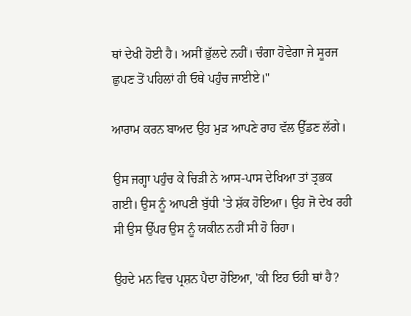ਥਾਂ ਦੇਖੀ ਹੋਈ ਹੈ। ਅਸੀਂ ਭੁੱਲਦੇ ਨਹੀਂ। ਚੰਗਾ ਹੋਵੇਗਾ ਜੇ ਸੂਰਜ ਛੁਪਣ ਤੋਂ ਪਹਿਲਾਂ ਹੀ ਓਥੇ ਪਹੁੰਚ ਜਾਈਏ।"

ਆਰਾਮ ਕਰਨ ਬਾਅਦ ਉਹ ਮੁੜ ਆਪਣੇ ਰਾਹ ਵੱਲ ਉੱਡਣ ਲੱਗੇ।

ਉਸ ਜਗ੍ਹਾ ਪਹੁੰਚ ਕੇ ਚਿੜੀ ਨੇ ਆਸ-ਪਾਸ ਦੇਖਿਆ ਤਾਂ ਤ੍ਰਭਕ ਗਈ। ਉਸ ਨੂੰ ਆਪਣੀ ਬੁੱਧੀ 'ਤੇ ਸ਼ੱਕ ਹੋਇਆ। ਉਹ ਜੋ ਦੇਖ ਰਹੀ ਸੀ ਉਸ ਉੱਪਰ ਉਸ ਨੂੰ ਯਕੀਨ ਨਹੀਂ ਸੀ ਹੋ ਰਿਹਾ।

ਉਹਦੇ ਮਨ ਵਿਚ ਪ੍ਰਸ਼ਨ ਪੈਦਾ ਹੋਇਆ, 'ਕੀ ਇਹ ਓਹੀ ਥਾਂ ਹੈ?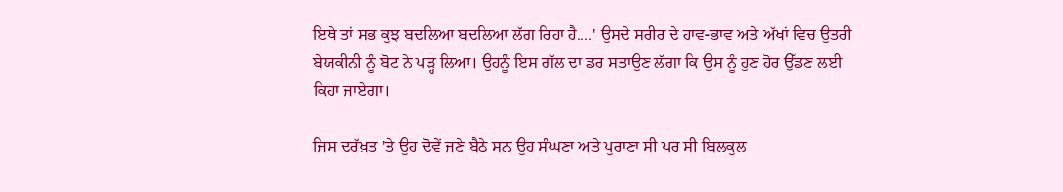ਇਥੇ ਤਾਂ ਸਭ ਕੁਝ ਬਦਲਿਆ ਬਦਲਿਆ ਲੱਗ ਰਿਹਾ ਹੈ....' ਉਸਦੇ ਸਰੀਰ ਦੇ ਹਾਵ-ਭਾਵ ਅਤੇ ਅੱਖਾਂ ਵਿਚ ਉਤਰੀ ਬੇਯਕੀਨੀ ਨੂੰ ਬੋਟ ਨੇ ਪੜ੍ਹ ਲਿਆ। ਉਹਨੂੰ ਇਸ ਗੱਲ ਦਾ ਡਰ ਸਤਾਉਣ ਲੱਗਾ ਕਿ ਉਸ ਨੂੰ ਹੁਣ ਹੋਰ ਉੱਡਣ ਲਈ ਕਿਹਾ ਜਾਏਗਾ।

ਜਿਸ ਦਰੱਖ਼ਤ 'ਤੇ ਉਹ ਦੋਵੇਂ ਜਣੇ ਬੈਠੇ ਸਨ ਉਹ ਸੰਘਣਾ ਅਤੇ ਪੁਰਾਣਾ ਸੀ ਪਰ ਸੀ ਬਿਲਕੁਲ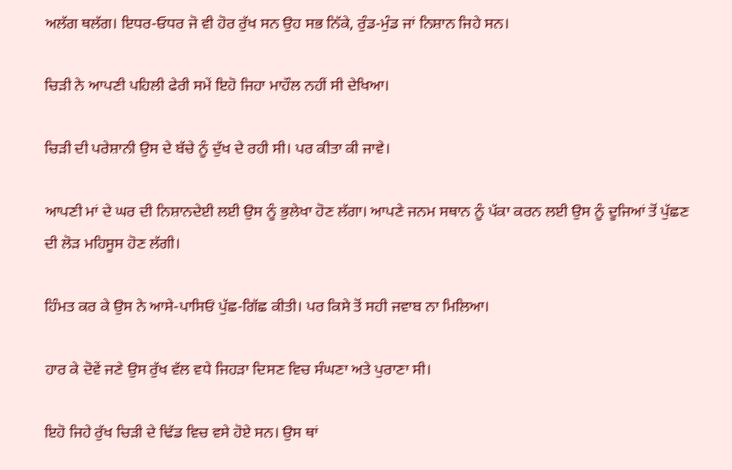ਅਲੱਗ ਥਲੱਗ। ਇਧਰ-ਓਧਰ ਜੋ ਵੀ ਹੋਰ ਰੁੱਖ ਸਨ ਉਹ ਸਭ ਨਿੱਕੇ, ਰੁੰਡ-ਮੁੰਡ ਜਾਂ ਨਿਸ਼ਾਨ ਜਿਹੇ ਸਨ।

ਚਿੜੀ ਨੇ ਆਪਣੀ ਪਹਿਲੀ ਫੇਰੀ ਸਮੇਂ ਇਹੋ ਜਿਹਾ ਮਾਹੌਲ ਨਹੀਂ ਸੀ ਦੇਖਿਆ।

ਚਿੜੀ ਦੀ ਪਰੇਸ਼ਾਨੀ ਉਸ ਦੇ ਬੱਚੇ ਨੂੰ ਦੁੱਖ ਦੇ ਰਹੀ ਸੀ। ਪਰ ਕੀਤਾ ਕੀ ਜਾਵੇ।

ਆਪਣੀ ਮਾਂ ਦੇ ਘਰ ਦੀ ਨਿਸ਼ਾਨਦੇਈ ਲਈ ਉਸ ਨੂੰ ਭੁਲੇਖਾ ਹੋਣ ਲੱਗਾ। ਆਪਣੇ ਜਨਮ ਸਥਾਨ ਨੂੰ ਪੱਕਾ ਕਰਨ ਲਈ ਉਸ ਨੂੰ ਦੂਜਿਆਂ ਤੋਂ ਪੁੱਛਣ ਦੀ ਲੋੜ ਮਹਿਸੂਸ ਹੋਣ ਲੱਗੀ।

ਹਿੰਮਤ ਕਰ ਕੇ ਉਸ ਨੇ ਆਸੇ-ਪਾਸਿਓਂ ਪੁੱਛ-ਗਿੱਛ ਕੀਤੀ। ਪਰ ਕਿਸੇ ਤੋਂ ਸਹੀ ਜਵਾਬ ਨਾ ਮਿਲਿਆ।

ਹਾਰ ਕੇ ਦੋਵੇਂ ਜਣੇ ਉਸ ਰੁੱਖ ਵੱਲ ਵਧੇ ਜਿਹੜਾ ਦਿਸਣ ਵਿਚ ਸੰਘਣਾ ਅਤੇ ਪੁਰਾਣਾ ਸੀ।

ਇਹੋ ਜਿਹੇ ਰੁੱਖ ਚਿੜੀ ਦੇ ਢਿੱਡ ਵਿਚ ਵਸੇ ਹੋਏ ਸਨ। ਉਸ ਥਾਂ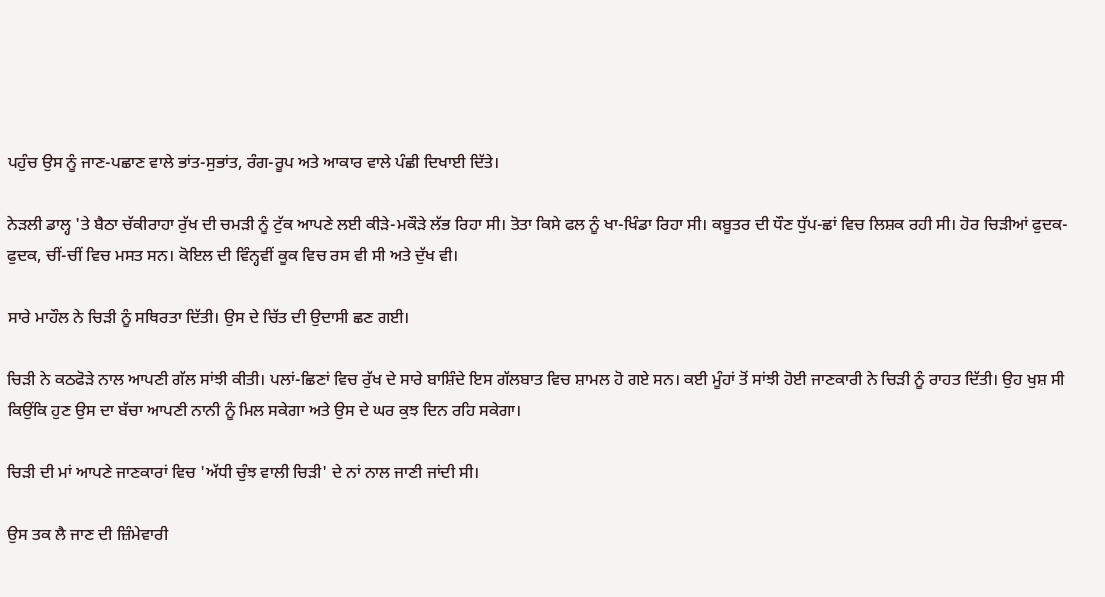ਪਹੁੰਚ ਉਸ ਨੂੰ ਜਾਣ-ਪਛਾਣ ਵਾਲੇ ਭਾਂਤ-ਸੁਭਾਂਤ, ਰੰਗ-ਰੂਪ ਅਤੇ ਆਕਾਰ ਵਾਲੇ ਪੰਛੀ ਦਿਖਾਈ ਦਿੱਤੇ।

ਨੇੜਲੀ ਡਾਲ੍ਹ 'ਤੇ ਬੈਠਾ ਚੱਕੀਰਾਹਾ ਰੁੱਖ ਦੀ ਚਮੜੀ ਨੂੰ ਟੁੱਕ ਆਪਣੇ ਲਈ ਕੀੜੇ-ਮਕੌੜੇ ਲੱਭ ਰਿਹਾ ਸੀ। ਤੋਤਾ ਕਿਸੇ ਫਲ ਨੂੰ ਖਾ-ਖਿੰਡਾ ਰਿਹਾ ਸੀ। ਕਬੂਤਰ ਦੀ ਧੌਣ ਧੁੱਪ-ਛਾਂ ਵਿਚ ਲਿਸ਼ਕ ਰਹੀ ਸੀ। ਹੋਰ ਚਿੜੀਆਂ ਫੁਦਕ-ਫੁਦਕ, ਚੀਂ-ਚੀਂ ਵਿਚ ਮਸਤ ਸਨ। ਕੋਇਲ ਦੀ ਵਿੰਨ੍ਹਵੀਂ ਕੂਕ ਵਿਚ ਰਸ ਵੀ ਸੀ ਅਤੇ ਦੁੱਖ ਵੀ।

ਸਾਰੇ ਮਾਹੌਲ ਨੇ ਚਿੜੀ ਨੂੰ ਸਥਿਰਤਾ ਦਿੱਤੀ। ਉਸ ਦੇ ਚਿੱਤ ਦੀ ਉਦਾਸੀ ਛਣ ਗਈ।

ਚਿੜੀ ਨੇ ਕਠਫੋੜੇ ਨਾਲ ਆਪਣੀ ਗੱਲ ਸਾਂਝੀ ਕੀਤੀ। ਪਲਾਂ-ਛਿਣਾਂ ਵਿਚ ਰੁੱਖ ਦੇ ਸਾਰੇ ਬਾਸ਼ਿੰਦੇ ਇਸ ਗੱਲਬਾਤ ਵਿਚ ਸ਼ਾਮਲ ਹੋ ਗਏ ਸਨ। ਕਈ ਮੂੰਹਾਂ ਤੋਂ ਸਾਂਝੀ ਹੋਈ ਜਾਣਕਾਰੀ ਨੇ ਚਿੜੀ ਨੂੰ ਰਾਹਤ ਦਿੱਤੀ। ਉਹ ਖੁਸ਼ ਸੀ ਕਿਉਂਕਿ ਹੁਣ ਉਸ ਦਾ ਬੱਚਾ ਆਪਣੀ ਨਾਨੀ ਨੂੰ ਮਿਲ ਸਕੇਗਾ ਅਤੇ ਉਸ ਦੇ ਘਰ ਕੁਝ ਦਿਨ ਰਹਿ ਸਕੇਗਾ।

ਚਿੜੀ ਦੀ ਮਾਂ ਆਪਣੇ ਜਾਣਕਾਰਾਂ ਵਿਚ 'ਅੱਧੀ ਚੁੰਝ ਵਾਲੀ ਚਿੜੀ' ਦੇ ਨਾਂ ਨਾਲ ਜਾਣੀ ਜਾਂਦੀ ਸੀ।

ਉਸ ਤਕ ਲੈ ਜਾਣ ਦੀ ਜ਼ਿੰਮੇਵਾਰੀ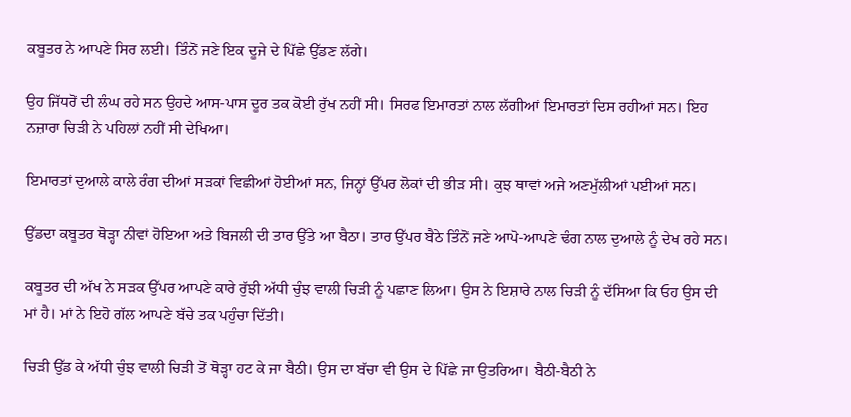ਕਬੂਤਰ ਨੇ ਆਪਣੇ ਸਿਰ ਲਈ। ਤਿੰਨੋਂ ਜਣੇ ਇਕ ਦੂਜੇ ਦੇ ਪਿੱਛੇ ਉੱਡਣ ਲੱਗੇ।

ਉਹ ਜਿੱਧਰੋਂ ਦੀ ਲੰਘ ਰਹੇ ਸਨ ਉਹਦੇ ਆਸ-ਪਾਸ ਦੂਰ ਤਕ ਕੋਈ ਰੁੱਖ ਨਹੀਂ ਸੀ। ਸਿਰਫ ਇਮਾਰਤਾਂ ਨਾਲ ਲੱਗੀਆਂ ਇਮਾਰਤਾਂ ਦਿਸ ਰਹੀਆਂ ਸਨ। ਇਹ ਨਜ਼ਾਰਾ ਚਿੜੀ ਨੇ ਪਹਿਲਾਂ ਨਹੀਂ ਸੀ ਦੇਖਿਆ।

ਇਮਾਰਤਾਂ ਦੁਆਲੇ ਕਾਲੇ ਰੰਗ ਦੀਆਂ ਸੜਕਾਂ ਵਿਛੀਆਂ ਹੋਈਆਂ ਸਨ, ਜਿਨ੍ਹਾਂ ਉੱਪਰ ਲੋਕਾਂ ਦੀ ਭੀੜ ਸੀ। ਕੁਝ ਥਾਵਾਂ ਅਜੇ ਅਣਮੁੱਲੀਆਂ ਪਈਆਂ ਸਨ।

ਉੱਡਦਾ ਕਬੂਤਰ ਥੋੜ੍ਹਾ ਨੀਵਾਂ ਹੋਇਆ ਅਤੇ ਬਿਜਲੀ ਦੀ ਤਾਰ ਉੱਤੇ ਆ ਬੈਠਾ। ਤਾਰ ਉੱਪਰ ਬੈਠੇ ਤਿੰਨੋਂ ਜਣੇ ਆਪੋ-ਆਪਣੇ ਢੰਗ ਨਾਲ ਦੁਆਲੇ ਨੂੰ ਦੇਖ ਰਹੇ ਸਨ।

ਕਬੂਤਰ ਦੀ ਅੱਖ ਨੇ ਸੜਕ ਉੱਪਰ ਆਪਣੇ ਕਾਰੇ ਰੁੱਝੀ ਅੱਧੀ ਚੁੰਝ ਵਾਲੀ ਚਿੜੀ ਨੂੰ ਪਛਾਣ ਲਿਆ। ਉਸ ਨੇ ਇਸ਼ਾਰੇ ਨਾਲ ਚਿੜੀ ਨੂੰ ਦੱਸਿਆ ਕਿ ਓਹ ਉਸ ਦੀ ਮਾਂ ਹੈ। ਮਾਂ ਨੇ ਇਹੋ ਗੱਲ ਆਪਣੇ ਬੱਚੇ ਤਕ ਪਹੁੰਚਾ ਦਿੱਤੀ।

ਚਿੜੀ ਉੱਡ ਕੇ ਅੱਧੀ ਚੁੰਝ ਵਾਲੀ ਚਿੜੀ ਤੋਂ ਥੋੜ੍ਹਾ ਹਟ ਕੇ ਜਾ ਬੈਠੀ। ਉਸ ਦਾ ਬੱਚਾ ਵੀ ਉਸ ਦੇ ਪਿੱਛੇ ਜਾ ਉਤਰਿਆ। ਬੈਠੀ-ਬੈਠੀ ਨੇ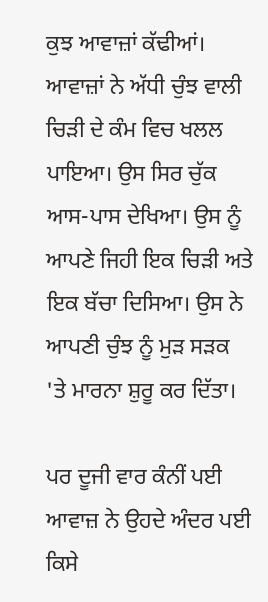ਕੁਝ ਆਵਾਜ਼ਾਂ ਕੱਢੀਆਂ। ਆਵਾਜ਼ਾਂ ਨੇ ਅੱਧੀ ਚੁੰਝ ਵਾਲੀ ਚਿੜੀ ਦੇ ਕੰਮ ਵਿਚ ਖਲਲ ਪਾਇਆ। ਉਸ ਸਿਰ ਚੁੱਕ ਆਸ-ਪਾਸ ਦੇਖਿਆ। ਉਸ ਨੂੰ ਆਪਣੇ ਜਿਹੀ ਇਕ ਚਿੜੀ ਅਤੇ ਇਕ ਬੱਚਾ ਦਿਸਿਆ। ਉਸ ਨੇ ਆਪਣੀ ਚੁੰਝ ਨੂੰ ਮੁੜ ਸੜਕ 'ਤੇ ਮਾਰਨਾ ਸ਼ੁਰੂ ਕਰ ਦਿੱਤਾ।

ਪਰ ਦੂਜੀ ਵਾਰ ਕੰਨੀਂ ਪਈ ਆਵਾਜ਼ ਨੇ ਉਹਦੇ ਅੰਦਰ ਪਈ ਕਿਸੇ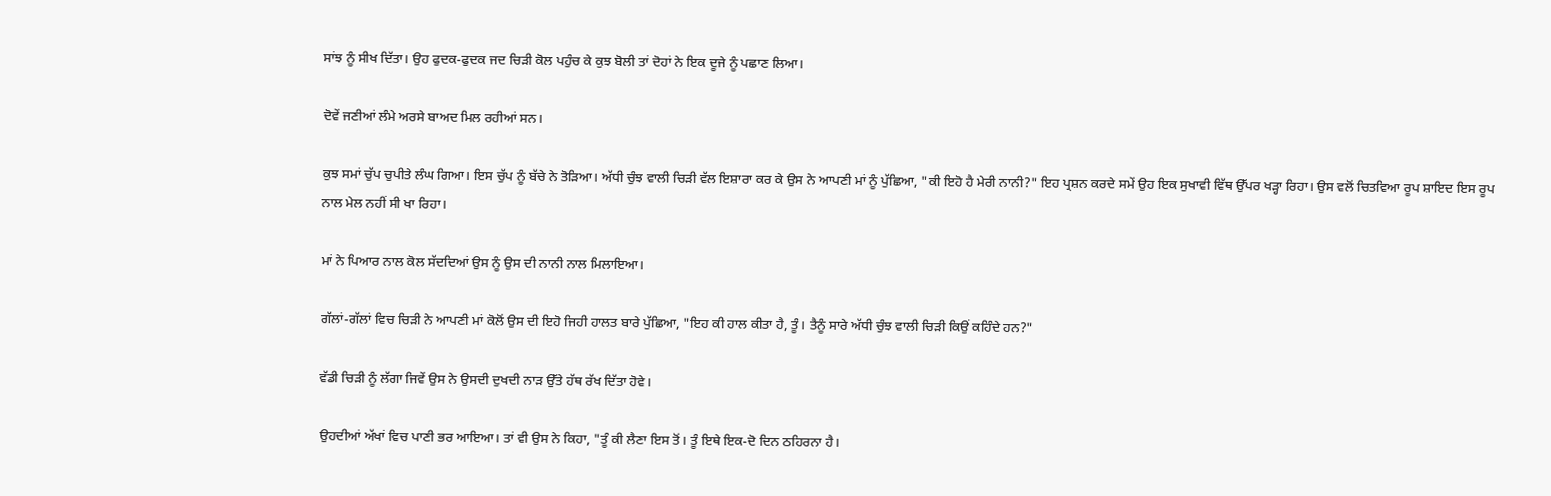ਸਾਂਝ ਨੂੰ ਸੀਖ ਦਿੱਤਾ। ਉਹ ਫੁਦਕ-ਫੁਦਕ ਜਦ ਚਿੜੀ ਕੋਲ ਪਹੁੰਚ ਕੇ ਕੁਝ ਬੋਲੀ ਤਾਂ ਦੋਹਾਂ ਨੇ ਇਕ ਦੂਜੇ ਨੂੰ ਪਛਾਣ ਲਿਆ।

ਦੋਵੇਂ ਜਣੀਆਂ ਲੰਮੇ ਅਰਸੇ ਬਾਅਦ ਮਿਲ ਰਹੀਆਂ ਸਨ।

ਕੁਝ ਸਮਾਂ ਚੁੱਪ ਚੁਪੀਤੇ ਲੰਘ ਗਿਆ। ਇਸ ਚੁੱਪ ਨੂੰ ਬੱਚੇ ਨੇ ਤੋੜਿਆ। ਅੱਧੀ ਚੁੰਝ ਵਾਲੀ ਚਿੜੀ ਵੱਲ ਇਸ਼ਾਰਾ ਕਰ ਕੇ ਉਸ ਨੇ ਆਪਣੀ ਮਾਂ ਨੂੰ ਪੁੱਛਿਆ, "ਕੀ ਇਹੋ ਹੈ ਮੇਰੀ ਨਾਨੀ?" ਇਹ ਪ੍ਰਸ਼ਨ ਕਰਦੇ ਸਮੇਂ ਉਹ ਇਕ ਸੁਖਾਵੀ ਵਿੱਥ ਉੱਪਰ ਖੜ੍ਹਾ ਰਿਹਾ। ਉਸ ਵਲੋਂ ਚਿਤਵਿਆ ਰੂਪ ਸ਼ਾਇਦ ਇਸ ਰੂਪ ਨਾਲ ਮੇਲ ਨਹੀਂ ਸੀ ਖਾ ਰਿਹਾ।

ਮਾਂ ਨੇ ਪਿਆਰ ਨਾਲ ਕੋਲ ਸੱਦਦਿਆਂ ਉਸ ਨੂੰ ਉਸ ਦੀ ਨਾਨੀ ਨਾਲ ਮਿਲਾਇਆ।

ਗੱਲਾਂ-ਗੱਲਾਂ ਵਿਚ ਚਿੜੀ ਨੇ ਆਪਣੀ ਮਾਂ ਕੋਲੋਂ ਉਸ ਦੀ ਇਹੋ ਜਿਹੀ ਹਾਲਤ ਬਾਰੇ ਪੁੱਛਿਆ, "ਇਹ ਕੀ ਹਾਲ ਕੀਤਾ ਹੈ, ਤੂੰ। ਤੈਨੂੰ ਸਾਰੇ ਅੱਧੀ ਚੁੰਝ ਵਾਲੀ ਚਿੜੀ ਕਿਉਂ ਕਹਿੰਦੇ ਹਨ?"

ਵੱਡੀ ਚਿੜੀ ਨੂੰ ਲੱਗਾ ਜਿਵੇਂ ਉਸ ਨੇ ਉਸਦੀ ਦੁਖਦੀ ਨਾੜ ਉੱਤੇ ਹੱਥ ਰੱਖ ਦਿੱਤਾ ਹੋਵੇ।

ਉਹਦੀਆਂ ਅੱਖਾਂ ਵਿਚ ਪਾਣੀ ਭਰ ਆਇਆ। ਤਾਂ ਵੀ ਉਸ ਨੇ ਕਿਹਾ, "ਤੂੰ ਕੀ ਲੈਣਾ ਇਸ ਤੋਂ। ਤੂੰ ਇਥੇ ਇਕ-ਦੋ ਦਿਨ ਠਹਿਰਨਾ ਹੈ।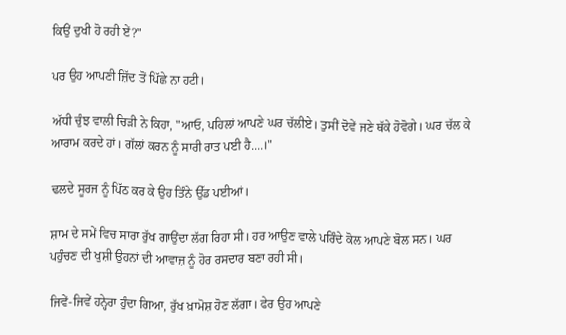ਕਿਉਂ ਦੁਖੀ ਹੋ ਰਹੀ ਏਂ?"

ਪਰ ਉਹ ਆਪਣੀ ਜ਼ਿੱਦ ਤੋਂ ਪਿੱਛੇ ਨਾ ਹਟੀ।

ਅੱਧੀ ਚੁੰਝ ਵਾਲੀ ਚਿੜੀ ਨੇ ਕਿਹਾ, "ਆਓ, ਪਹਿਲਾਂ ਆਪਣੇ ਘਰ ਚੱਲੀਏ। ਤੁਸੀਂ ਦੋਵੇਂ ਜਣੇ ਥੱਕੇ ਹੋਵੋਗੇ। ਘਰ ਚੱਲ ਕੇ ਆਰਾਮ ਕਰਦੇ ਹਾਂ। ਗੱਲਾਂ ਕਰਨ ਨੂੰ ਸਾਰੀ ਰਾਤ ਪਈ ਹੈ....।"

ਢਲਦੇ ਸੂਰਜ ਨੂੰ ਪਿੱਠ ਕਰ ਕੇ ਉਹ ਤਿੰਨੇ ਉੱਡ ਪਈਆਂ।

ਸ਼ਾਮ ਦੇ ਸਮੇਂ ਵਿਚ ਸਾਰਾ ਰੁੱਖ ਗਾਉਂਦਾ ਲੱਗ ਰਿਹਾ ਸੀ। ਹਰ ਆਉਣ ਵਾਲੇ ਪਰਿੰਦੇ ਕੋਲ ਆਪਣੇ ਬੋਲ ਸਨ। ਘਰ ਪਹੁੰਚਣ ਦੀ ਖੁਸ਼ੀ ਉਹਨਾਂ ਦੀ ਆਵਾਜ਼ ਨੂੰ ਹੋਰ ਰਸਦਾਰ ਬਣਾ ਰਹੀ ਸੀ।

ਜਿਵੇਂ-ਜਿਵੇਂ ਹਨ੍ਹੇਰਾ ਹੁੰਦਾ ਗਿਆ, ਰੁੱਖ ਖ਼ਾਮੋਸ਼ ਹੋਣ ਲੱਗਾ। ਫੇਰ ਉਹ ਆਪਣੇ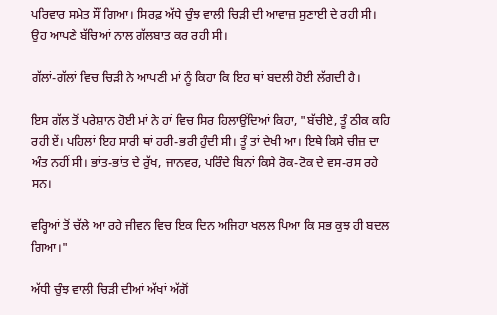ਪਰਿਵਾਰ ਸਮੇਤ ਸੌਂ ਗਿਆ। ਸਿਰਫ਼ ਅੱਧੇ ਚੁੰਝ ਵਾਲੀ ਚਿੜੀ ਦੀ ਆਵਾਜ਼ ਸੁਣਾਈ ਦੇ ਰਹੀ ਸੀ। ਉਹ ਆਪਣੇ ਬੱਚਿਆਂ ਨਾਲ ਗੱਲਬਾਤ ਕਰ ਰਹੀ ਸੀ।

ਗੱਲਾਂ-ਗੱਲਾਂ ਵਿਚ ਚਿੜੀ ਨੇ ਆਪਣੀ ਮਾਂ ਨੂੰ ਕਿਹਾ ਕਿ ਇਹ ਥਾਂ ਬਦਲੀ ਹੋਈ ਲੱਗਦੀ ਹੈ।

ਇਸ ਗੱਲ ਤੋਂ ਪਰੇਸ਼ਾਨ ਹੋਈ ਮਾਂ ਨੇ ਹਾਂ ਵਿਚ ਸਿਰ ਹਿਲਾਉਂਦਿਆਂ ਕਿਹਾ, "ਬੱਚੀਏ, ਤੂੰ ਠੀਕ ਕਹਿ ਰਹੀ ਏਂ। ਪਹਿਲਾਂ ਇਹ ਸਾਰੀ ਥਾਂ ਹਰੀ-ਭਰੀ ਹੁੰਦੀ ਸੀ। ਤੂੰ ਤਾਂ ਦੇਖੀ ਆ। ਇਥੇ ਕਿਸੇ ਚੀਜ਼ ਦਾ ਅੰਤ ਨਹੀਂ ਸੀ। ਭਾਂਤ-ਭਾਂਤ ਦੇ ਰੁੱਖ, ਜਾਨਵਰ, ਪਰਿੰਦੇ ਬਿਨਾਂ ਕਿਸੇ ਰੋਕ-ਟੋਕ ਦੇ ਵਸ-ਰਸ ਰਹੇ ਸਨ।

ਵਰ੍ਹਿਆਂ ਤੋਂ ਚੱਲੇ ਆ ਰਹੇ ਜੀਵਨ ਵਿਚ ਇਕ ਦਿਨ ਅਜਿਹਾ ਖਲਲ ਪਿਆ ਕਿ ਸਭ ਕੁਝ ਹੀ ਬਦਲ ਗਿਆ।"

ਅੱਧੀ ਚੁੰਝ ਵਾਲੀ ਚਿੜੀ ਦੀਆਂ ਅੱਖਾਂ ਅੱਗੋਂ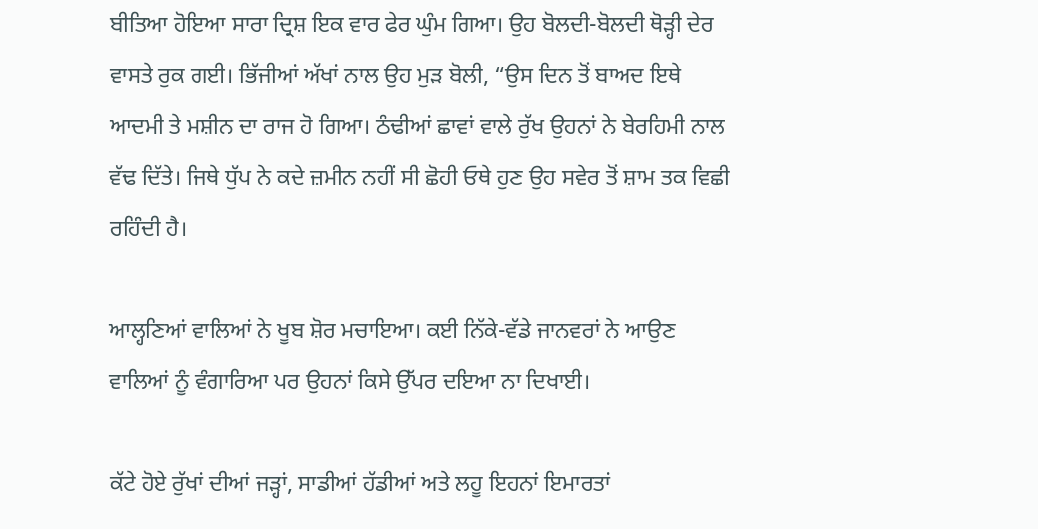ਬੀਤਿਆ ਹੋਇਆ ਸਾਰਾ ਦ੍ਰਿਸ਼ ਇਕ ਵਾਰ ਫੇਰ ਘੁੰਮ ਗਿਆ। ਉਹ ਬੋਲਦੀ-ਬੋਲਦੀ ਥੋੜ੍ਹੀ ਦੇਰ ਵਾਸਤੇ ਰੁਕ ਗਈ। ਭਿੱਜੀਆਂ ਅੱਖਾਂ ਨਾਲ ਉਹ ਮੁੜ ਬੋਲੀ, “ਉਸ ਦਿਨ ਤੋਂ ਬਾਅਦ ਇਥੇ ਆਦਮੀ ਤੇ ਮਸ਼ੀਨ ਦਾ ਰਾਜ ਹੋ ਗਿਆ। ਠੰਢੀਆਂ ਛਾਵਾਂ ਵਾਲੇ ਰੁੱਖ ਉਹਨਾਂ ਨੇ ਬੇਰਹਿਮੀ ਨਾਲ ਵੱਢ ਦਿੱਤੇ। ਜਿਥੇ ਧੁੱਪ ਨੇ ਕਦੇ ਜ਼ਮੀਨ ਨਹੀਂ ਸੀ ਛੋਹੀ ਓਥੇ ਹੁਣ ਉਹ ਸਵੇਰ ਤੋਂ ਸ਼ਾਮ ਤਕ ਵਿਛੀ ਰਹਿੰਦੀ ਹੈ।

ਆਲ੍ਹਣਿਆਂ ਵਾਲਿਆਂ ਨੇ ਖੂਬ ਸ਼ੋਰ ਮਚਾਇਆ। ਕਈ ਨਿੱਕੇ-ਵੱਡੇ ਜਾਨਵਰਾਂ ਨੇ ਆਉਣ ਵਾਲਿਆਂ ਨੂੰ ਵੰਗਾਰਿਆ ਪਰ ਉਹਨਾਂ ਕਿਸੇ ਉੱਪਰ ਦਇਆ ਨਾ ਦਿਖਾਈ।

ਕੱਟੇ ਹੋਏ ਰੁੱਖਾਂ ਦੀਆਂ ਜੜ੍ਹਾਂ, ਸਾਡੀਆਂ ਹੱਡੀਆਂ ਅਤੇ ਲਹੂ ਇਹਨਾਂ ਇਮਾਰਤਾਂ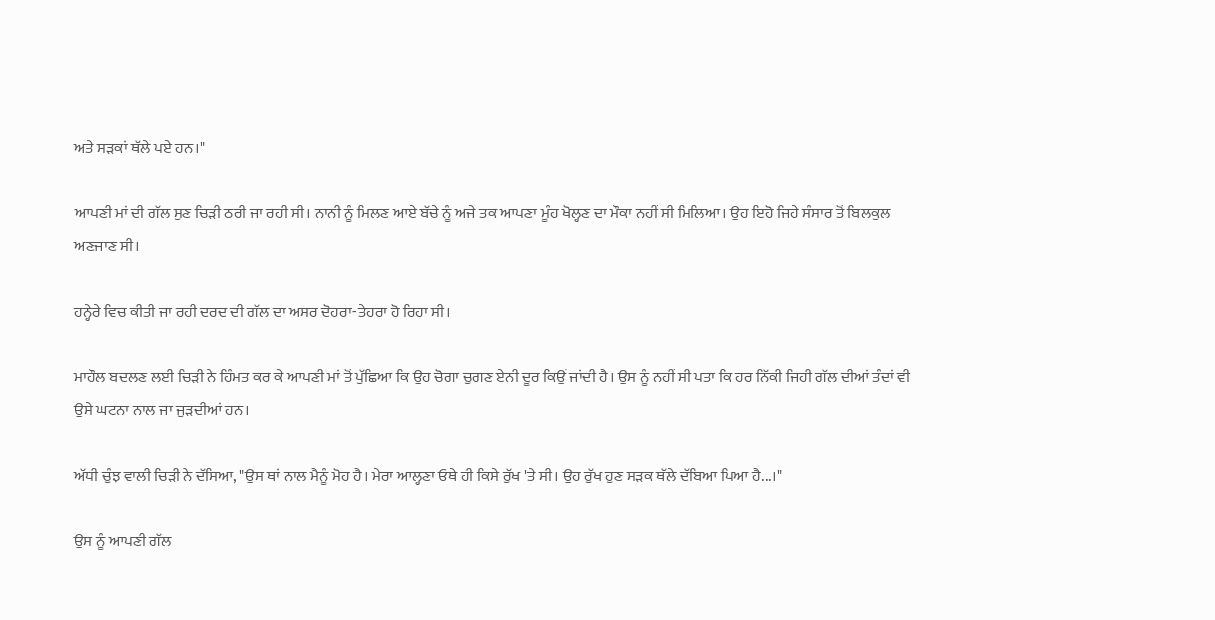ਅਤੇ ਸੜਕਾਂ ਥੱਲੇ ਪਏ ਹਨ।"

ਆਪਣੀ ਮਾਂ ਦੀ ਗੱਲ ਸੁਣ ਚਿੜੀ ਠਰੀ ਜਾ ਰਹੀ ਸੀ। ਨਾਨੀ ਨੂੰ ਮਿਲਣ ਆਏ ਬੱਚੇ ਨੂੰ ਅਜੇ ਤਕ ਆਪਣਾ ਮੂੰਹ ਖੋਲ੍ਹਣ ਦਾ ਮੌਕਾ ਨਹੀਂ ਸੀ ਮਿਲਿਆ। ਉਹ ਇਹੋ ਜਿਹੇ ਸੰਸਾਰ ਤੋਂ ਬਿਲਕੁਲ ਅਣਜਾਣ ਸੀ।

ਹਨ੍ਹੇਰੇ ਵਿਚ ਕੀਤੀ ਜਾ ਰਹੀ ਦਰਦ ਦੀ ਗੱਲ ਦਾ ਅਸਰ ਦੋਹਰਾ-ਤੇਹਰਾ ਹੋ ਰਿਹਾ ਸੀ।

ਮਾਹੌਲ ਬਦਲਣ ਲਈ ਚਿੜੀ ਨੇ ਹਿੰਮਤ ਕਰ ਕੇ ਆਪਣੀ ਮਾਂ ਤੋਂ ਪੁੱਛਿਆ ਕਿ ਉਹ ਚੋਗਾ ਚੁਗਣ ਏਨੀ ਦੂਰ ਕਿਉਂ ਜਾਂਦੀ ਹੈ। ਉਸ ਨੂੰ ਨਹੀਂ ਸੀ ਪਤਾ ਕਿ ਹਰ ਨਿੱਕੀ ਜਿਹੀ ਗੱਲ ਦੀਆਂ ਤੰਦਾਂ ਵੀ ਉਸੇ ਘਟਨਾ ਨਾਲ ਜਾ ਜੁੜਦੀਆਂ ਹਨ।

ਅੱਧੀ ਚੁੰਝ ਵਾਲੀ ਚਿੜੀ ਨੇ ਦੱਸਿਆ, "ਉਸ ਥਾਂ ਨਾਲ ਮੈਨੂੰ ਮੋਹ ਹੈ। ਮੇਰਾ ਆਲ੍ਹਣਾ ਓਥੇ ਹੀ ਕਿਸੇ ਰੁੱਖ 'ਤੇ ਸੀ। ਉਹ ਰੁੱਖ ਹੁਣ ਸੜਕ ਥੱਲੇ ਦੱਬਿਆ ਪਿਆ ਹੈ...।"

ਉਸ ਨੂੰ ਆਪਣੀ ਗੱਲ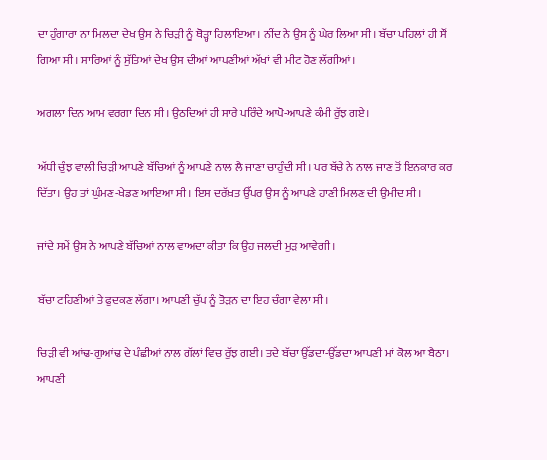ਦਾ ਹੁੰਗਾਰਾ ਨਾ ਮਿਲਦਾ ਦੇਖ ਉਸ ਨੇ ਚਿੜੀ ਨੂੰ ਥੋੜ੍ਹਾ ਹਿਲਾਇਆ। ਨੀਂਦ ਨੇ ਉਸ ਨੂੰ ਘੇਰ ਲਿਆ ਸੀ। ਬੱਚਾ ਪਹਿਲਾਂ ਹੀ ਸੌਂ ਗਿਆ ਸੀ। ਸਾਰਿਆਂ ਨੂੰ ਸੁੱਤਿਆਂ ਦੇਖ ਉਸ ਦੀਆਂ ਆਪਣੀਆਂ ਅੱਖਾਂ ਵੀ ਮੀਟ ਹੋਣ ਲੱਗੀਆਂ।

ਅਗਲਾ ਦਿਨ ਆਮ ਵਰਗਾ ਦਿਨ ਸੀ। ਉਠਦਿਆਂ ਹੀ ਸਾਰੇ ਪਰਿੰਦੇ ਆਪੋ-ਆਪਣੇ ਕੰਮੀ ਰੁੱਝ ਗਏ।

ਅੱਧੀ ਚੁੰਝ ਵਾਲੀ ਚਿੜੀ ਆਪਣੇ ਬੱਚਿਆਂ ਨੂੰ ਆਪਣੇ ਨਾਲ ਲੈ ਜਾਣਾ ਚਾਹੁੰਦੀ ਸੀ। ਪਰ ਬੱਚੇ ਨੇ ਨਾਲ ਜਾਣ ਤੋਂ ਇਨਕਾਰ ਕਰ ਦਿੱਤਾ। ਉਹ ਤਾਂ ਘੁੰਮਣ-ਖੇਡਣ ਆਇਆ ਸੀ। ਇਸ ਦਰੱਖ਼ਤ ਉੱਪਰ ਉਸ ਨੂੰ ਆਪਣੇ ਹਾਣੀ ਮਿਲਣ ਦੀ ਉਮੀਦ ਸੀ।

ਜਾਂਦੇ ਸਮੇਂ ਉਸ ਨੇ ਆਪਣੇ ਬੱਚਿਆਂ ਨਾਲ ਵਾਅਦਾ ਕੀਤਾ ਕਿ ਉਹ ਜਲਦੀ ਮੁੜ ਆਵੇਗੀ।

ਬੱਚਾ ਟਹਿਣੀਆਂ ਤੇ ਫੁਦਕਣ ਲੱਗਾ। ਆਪਣੀ ਚੁੱਪ ਨੂੰ ਤੋੜਨ ਦਾ ਇਹ ਚੰਗਾ ਵੇਲਾ ਸੀ।

ਚਿੜੀ ਵੀ ਆਂਢ-ਗੁਆਂਢ ਦੇ ਪੰਛੀਆਂ ਨਾਲ ਗੱਲਾਂ ਵਿਚ ਰੁੱਝ ਗਈ। ਤਦੇ ਬੱਚਾ ਉੱਡਦਾ-ਉੱਡਦਾ ਆਪਣੀ ਮਾਂ ਕੋਲ ਆ ਬੈਠਾ। ਆਪਣੀ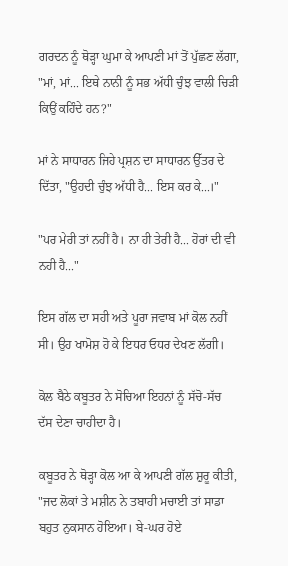ਗਰਦਨ ਨੂੰ ਥੋੜ੍ਹਾ ਘੁਮਾ ਕੇ ਆਪਣੀ ਮਾਂ ਤੋਂ ਪੁੱਛਣ ਲੱਗਾ, "ਮਾਂ, ਮਾਂ... ਇਥੇ ਨਾਨੀ ਨੂੰ ਸਭ ਅੱਧੀ ਚੁੰਝ ਵਾਲੀ ਚਿੜੀ ਕਿਉਂ ਕਹਿੰਦੇ ਹਨ?"

ਮਾਂ ਨੇ ਸਾਧਾਰਨ ਜਿਹੇ ਪ੍ਰਸ਼ਨ ਦਾ ਸਾਧਾਰਨ ਉੱਤਰ ਦੇ ਦਿੱਤਾ, "ਉਹਦੀ ਚੁੰਝ ਅੱਧੀ ਹੈ... ਇਸ ਕਰ ਕੇ...।"

"ਪਰ ਮੇਰੀ ਤਾਂ ਨਹੀਂ ਹੈ। ਨਾ ਹੀ ਤੇਰੀ ਹੈ... ਹੋਰਾਂ ਦੀ ਵੀ ਨਹੀ ਹੈ..."

ਇਸ ਗੱਲ ਦਾ ਸਹੀ ਅਤੇ ਪੂਰਾ ਜਵਾਬ ਮਾਂ ਕੋਲ ਨਹੀਂ ਸੀ। ਉਹ ਖਾਮੋਸ਼ ਹੋ ਕੇ ਇਧਰ ਓਧਰ ਦੇਖਣ ਲੱਗੀ।

ਕੋਲ ਬੈਠੇ ਕਬੂਤਰ ਨੇ ਸੋਚਿਆ ਇਹਨਾਂ ਨੂੰ ਸੱਚੋ-ਸੱਚ ਦੱਸ ਦੇਣਾ ਚਾਹੀਦਾ ਹੈ।

ਕਬੂਤਰ ਨੇ ਥੋੜ੍ਹਾ ਕੋਲ ਆ ਕੇ ਆਪਣੀ ਗੱਲ ਸ਼ੁਰੂ ਕੀਤੀ, "ਜਦ ਲੋਕਾਂ ਤੇ ਮਸ਼ੀਨ ਨੇ ਤਬਾਹੀ ਮਚਾਈ ਤਾਂ ਸਾਡਾ ਬਹੁਤ ਨੁਕਸਾਨ ਹੋਇਆ। ਬੇ-ਘਰ ਹੋਏ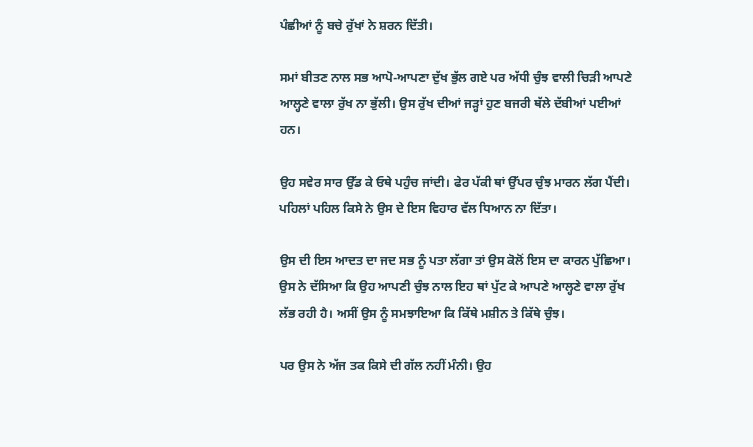ਪੰਛੀਆਂ ਨੂੰ ਬਚੇ ਰੁੱਖਾਂ ਨੇ ਸ਼ਰਨ ਦਿੱਤੀ।

ਸਮਾਂ ਬੀਤਣ ਨਾਲ ਸਭ ਆਪੋ-ਆਪਣਾ ਦੁੱਖ ਭੁੱਲ ਗਏ ਪਰ ਅੱਧੀ ਚੁੰਝ ਵਾਲੀ ਚਿੜੀ ਆਪਣੇ ਆਲ੍ਹਣੇ ਵਾਲਾ ਰੁੱਖ ਨਾ ਭੁੱਲੀ। ਉਸ ਰੁੱਖ ਦੀਆਂ ਜੜ੍ਹਾਂ ਹੁਣ ਬਜਰੀ ਥੱਲੇ ਦੱਬੀਆਂ ਪਈਆਂ ਹਨ।

ਉਹ ਸਵੇਰ ਸਾਰ ਉੱਡ ਕੇ ਓਥੇ ਪਹੁੰਚ ਜਾਂਦੀ। ਫੇਰ ਪੱਕੀ ਥਾਂ ਉੱਪਰ ਚੁੰਝ ਮਾਰਨ ਲੱਗ ਪੈਂਦੀ। ਪਹਿਲਾਂ ਪਹਿਲ ਕਿਸੇ ਨੇ ਉਸ ਦੇ ਇਸ ਵਿਹਾਰ ਵੱਲ ਧਿਆਨ ਨਾ ਦਿੱਤਾ।

ਉਸ ਦੀ ਇਸ ਆਦਤ ਦਾ ਜਦ ਸਭ ਨੂੰ ਪਤਾ ਲੱਗਾ ਤਾਂ ਉਸ ਕੋਲੋਂ ਇਸ ਦਾ ਕਾਰਨ ਪੁੱਛਿਆ। ਉਸ ਨੇ ਦੱਸਿਆ ਕਿ ਉਹ ਆਪਣੀ ਚੁੰਝ ਨਾਲ ਇਹ ਥਾਂ ਪੁੱਟ ਕੇ ਆਪਣੇ ਆਲ੍ਹਣੇ ਵਾਲਾ ਰੁੱਖ ਲੱਭ ਰਹੀ ਹੈ। ਅਸੀਂ ਉਸ ਨੂੰ ਸਮਝਾਇਆ ਕਿ ਕਿੱਥੇ ਮਸ਼ੀਨ ਤੇ ਕਿੱਥੇ ਚੁੰਝ।

ਪਰ ਉਸ ਨੇ ਅੱਜ ਤਕ ਕਿਸੇ ਦੀ ਗੱਲ ਨਹੀਂ ਮੰਨੀ। ਉਹ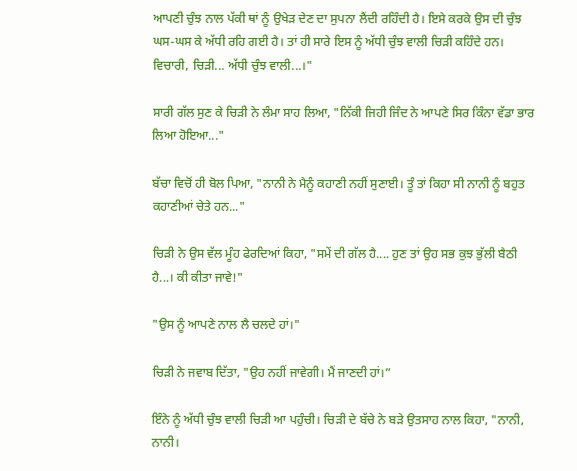ਆਪਣੀ ਚੁੰਝ ਨਾਲ ਪੱਕੀ ਥਾਂ ਨੂੰ ਉਖੇੜ ਦੇਣ ਦਾ ਸੁਪਨਾ ਲੈਂਦੀ ਰਹਿੰਦੀ ਹੈ। ਇਸੇ ਕਰਕੇ ਉਸ ਦੀ ਚੁੰਝ ਘਸ-ਘਸ ਕੇ ਅੱਧੀ ਰਹਿ ਗਈ ਹੈ। ਤਾਂ ਹੀ ਸਾਰੇ ਇਸ ਨੂੰ ਅੱਧੀ ਚੁੰਝ ਵਾਲੀ ਚਿੜੀ ਕਹਿੰਦੇ ਹਨ। ਵਿਚਾਰੀ, ਚਿੜੀ... ਅੱਧੀ ਚੁੰਝ ਵਾਲੀ...।"

ਸਾਰੀ ਗੱਲ ਸੁਣ ਕੇ ਚਿੜੀ ਨੇ ਲੰਮਾ ਸਾਹ ਲਿਆ, "ਨਿੱਕੀ ਜਿਹੀ ਜਿੰਦ ਨੇ ਆਪਣੇ ਸਿਰ ਕਿੰਨਾ ਵੱਡਾ ਭਾਰ ਲਿਆ ਹੋਇਆ..."

ਬੱਚਾ ਵਿਚੋਂ ਹੀ ਬੋਲ ਪਿਆ, "ਨਾਨੀ ਨੇ ਮੈਨੂੰ ਕਹਾਣੀ ਨਹੀਂ ਸੁਣਾਈ। ਤੂੰ ਤਾਂ ਕਿਹਾ ਸੀ ਨਾਨੀ ਨੂੰ ਬਹੁਤ ਕਹਾਣੀਆਂ ਚੇਤੇ ਹਨ..."

ਚਿੜੀ ਨੇ ਉਸ ਵੱਲ ਮੂੰਹ ਫੇਰਦਿਆਂ ਕਿਹਾ, "ਸਮੇਂ ਦੀ ਗੱਲ ਹੈ.... ਹੁਣ ਤਾਂ ਉਹ ਸਭ ਕੁਝ ਭੁੱਲੀ ਬੈਠੀ ਹੈ...। ਕੀ ਕੀਤਾ ਜਾਵੇ!"

"ਉਸ ਨੂੰ ਆਪਣੇ ਨਾਲ ਲੈ ਚਲਦੇ ਹਾਂ।"

ਚਿੜੀ ਨੇ ਜਵਾਬ ਦਿੱਤਾ, "ਉਹ ਨਹੀਂ ਜਾਵੇਗੀ। ਮੈਂ ਜਾਣਦੀ ਹਾਂ।”

ਇੰਨੇ ਨੂੰ ਅੱਧੀ ਚੁੰਝ ਵਾਲੀ ਚਿੜੀ ਆ ਪਹੁੰਚੀ। ਚਿੜੀ ਦੇ ਬੱਚੇ ਨੇ ਬੜੇ ਉਤਸਾਹ ਨਾਲ ਕਿਹਾ, "ਨਾਨੀ, ਨਾਨੀ।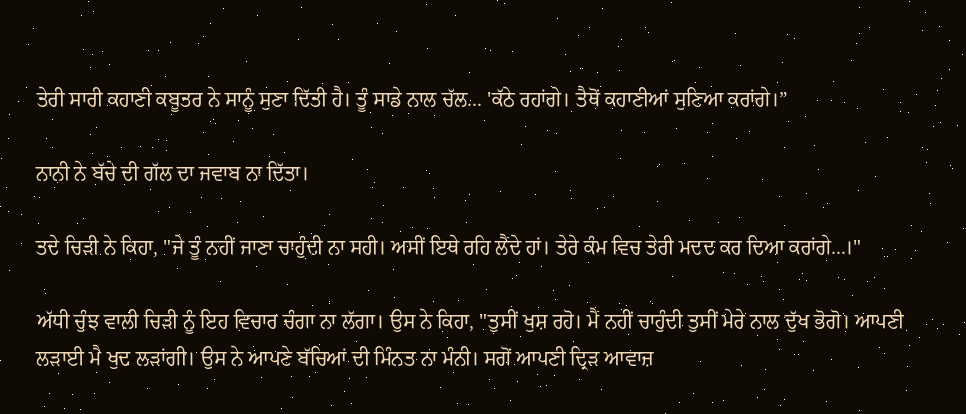ਤੇਰੀ ਸਾਰੀ ਕਹਾਣੀ ਕਬੂਤਰ ਨੇ ਸਾਨੂੰ ਸੁਣਾ ਦਿੱਤੀ ਹੈ। ਤੂੰ ਸਾਡੇ ਨਾਲ ਚੱਲ... 'ਕੱਠੇ ਰਹਾਂਗੇ। ਤੈਥੋਂ ਕਹਾਣੀਆਂ ਸੁਣਿਆ ਕਰਾਂਗੇ।”

ਨਾਨੀ ਨੇ ਬੱਚੇ ਦੀ ਗੱਲ ਦਾ ਜਵਾਬ ਨਾ ਦਿੱਤਾ।

ਤਦੇ ਚਿੜੀ ਨੇ ਕਿਹਾ, "ਜੇ ਤੂੰ ਨਹੀਂ ਜਾਣਾ ਚਾਹੁੰਦੀ ਨਾ ਸਹੀ। ਅਸੀਂ ਇਥੇ ਰਹਿ ਲੈਂਦੇ ਹਾਂ। ਤੇਰੇ ਕੰਮ ਵਿਚ ਤੇਰੀ ਮਦਦ ਕਰ ਦਿਆ ਕਰਾਂਗੇ...।"

ਅੱਧੀ ਚੁੰਝ ਵਾਲੀ ਚਿੜੀ ਨੂੰ ਇਹ ਵਿਚਾਰ ਚੰਗਾ ਨਾ ਲੱਗਾ। ਉਸ ਨੇ ਕਿਹਾ, "ਤੁਸੀਂ ਖੁਸ਼ ਰਹੋ। ਮੈਂ ਨਹੀਂ ਚਾਹੁੰਦੀ ਤੁਸੀਂ ਮੇਰੇ ਨਾਲ ਦੁੱਖ ਭੋਗੋ। ਆਪਣੀ ਲੜਾਈ ਮੈ ਖੁਦ ਲੜਾਂਗੀ। ਉਸ ਨੇ ਆਪਣੇ ਬੱਚਿਆਂ ਦੀ ਮਿੰਨਤ ਨਾ ਮੰਨੀ। ਸਗੋਂ ਆਪਣੀ ਦ੍ਰਿੜ ਆਵਾਜ਼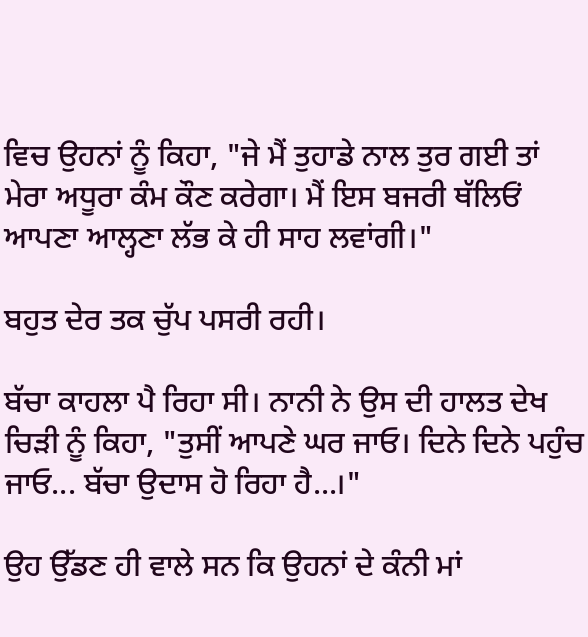ਵਿਚ ਉਹਨਾਂ ਨੂੰ ਕਿਹਾ, "ਜੇ ਮੈਂ ਤੁਹਾਡੇ ਨਾਲ ਤੁਰ ਗਈ ਤਾਂ ਮੇਰਾ ਅਧੂਰਾ ਕੰਮ ਕੌਣ ਕਰੇਗਾ। ਮੈਂ ਇਸ ਬਜਰੀ ਥੱਲਿਓਂ ਆਪਣਾ ਆਲ੍ਹਣਾ ਲੱਭ ਕੇ ਹੀ ਸਾਹ ਲਵਾਂਗੀ।"

ਬਹੁਤ ਦੇਰ ਤਕ ਚੁੱਪ ਪਸਰੀ ਰਹੀ।

ਬੱਚਾ ਕਾਹਲਾ ਪੈ ਰਿਹਾ ਸੀ। ਨਾਨੀ ਨੇ ਉਸ ਦੀ ਹਾਲਤ ਦੇਖ ਚਿੜੀ ਨੂੰ ਕਿਹਾ, "ਤੁਸੀਂ ਆਪਣੇ ਘਰ ਜਾਓ। ਦਿਨੇ ਦਿਨੇ ਪਹੁੰਚ ਜਾਓ... ਬੱਚਾ ਉਦਾਸ ਹੋ ਰਿਹਾ ਹੈ...।"

ਉਹ ਉੱਡਣ ਹੀ ਵਾਲੇ ਸਨ ਕਿ ਉਹਨਾਂ ਦੇ ਕੰਨੀ ਮਾਂ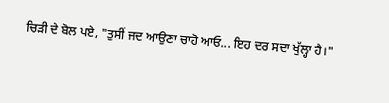ਚਿੜੀ ਦੇ ਬੋਲ ਪਏ, "ਤੁਸੀਂ ਜਦ ਆਉਣਾ ਚਾਹੋ ਆਓ... ਇਹ ਦਰ ਸਦਾ ਖੁੱਲ੍ਹਾ ਹੈ।"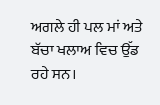ਅਗਲੇ ਹੀ ਪਲ ਮਾਂ ਅਤੇ ਬੱਚਾ ਖਲਾਅ ਵਿਚ ਉੱਡ ਰਹੇ ਸਨ।